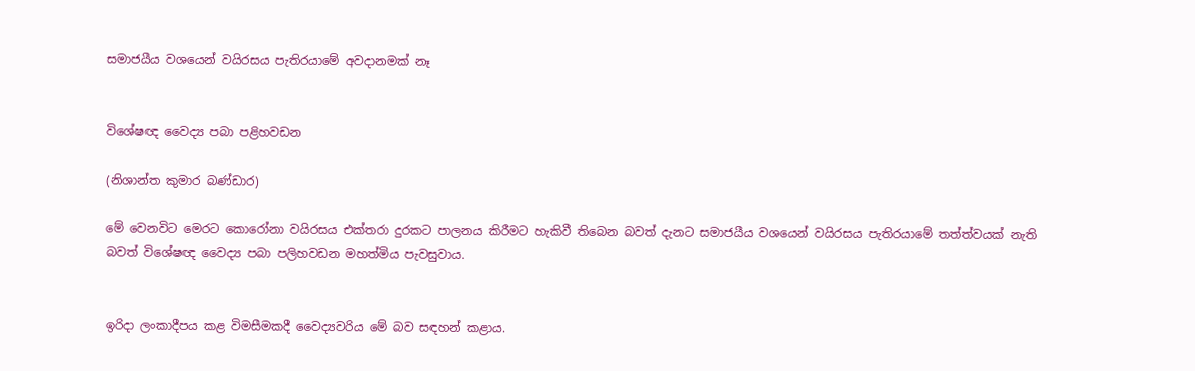සමාජයීය වශයෙන් වයිරසය පැතිරයාමේ අවදානමක් නෑ


විශේෂඥ වෛද්‍ය පබා පළිහවඩන

(නිශාන්ත කුමාර බණ්ඩාර)

මේ වෙනවිට මෙරට කොරෝනා වයිරසය එක්තරා දුරකට පාලනය කිරීමට හැකිවී තිබෙන බවත් දැනට සමාජයීය වශයෙන් වයිරසය පැතිරයාමේ තත්ත්වයක් නැති බවත් විශේෂඥ වෛද්‍ය පබා පලිහවඩන මහත්මිය පැවසුවාය.


ඉරිදා ලංකාදීපය කළ විමසීමකදී වෛද්‍යවරිය මේ බව සඳහන් කළාය.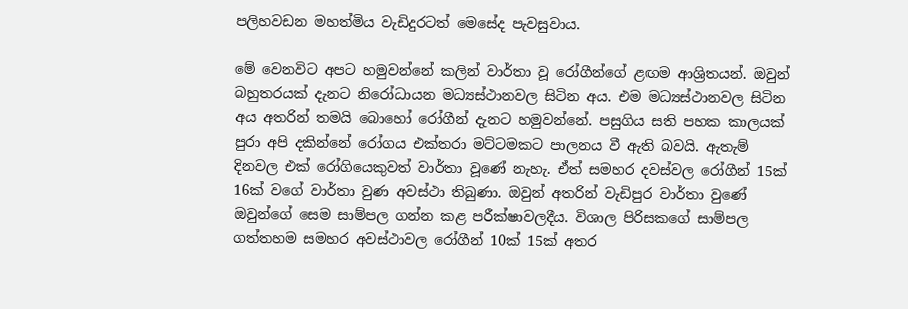පලිහවඩන මහත්මිය වැඩිදුරටත් මෙසේද පැවසුවාය.

මේ වෙනවිට අපට හමුවන්නේ කලින් වාර්තා වූ රෝගීන්ගේ ළඟම ආශ්‍රිතයන්. ඔවුන් බහුතරයක් දැනට නිරෝධායන මධ්‍යස්ථානවල සිටින අය. එම මධ්‍යස්ථානවල සිටින අය අතරින් තමයි බොහෝ රෝගීන් දැනට හමුවන්නේ. පසුගිය සති පහක කාලයක් පුරා අපි දකින්නේ රෝගය එක්තරා මට්ටමකට පාලනය වී ඇති බවයි. ඇතැම් දිනවල එක් රෝගියෙකුවත් වාර්තා වූණේ නැහැ. ඒත් සමහර දවස්වල රෝගීන් 15ක් 16ක් වගේ වාර්තා වුණ අවස්ථා තිබුණා. ඔවුන් අතරින් වැඩිපුර වාර්තා වුණේ ඔවුන්ගේ සෙම සාම්පල ගන්න කළ පරීක්ෂාවලදීය. විශාල පිරිසකගේ සාම්පල ගත්තහම සමහර අවස්ථාවල රෝගීන් 10ක් 15ක් අතර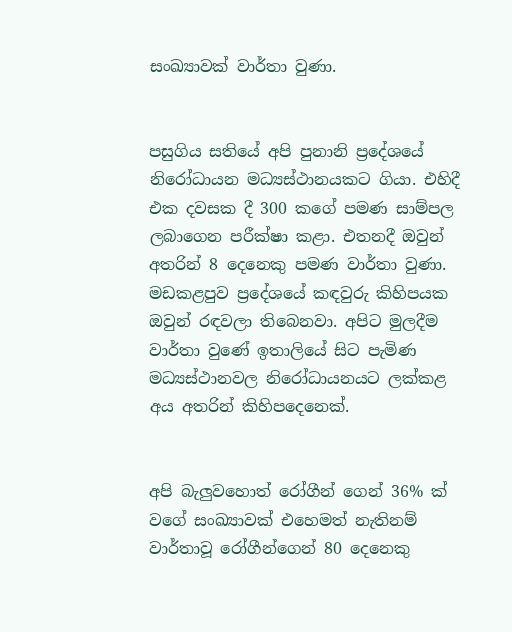සංඛ්‍යාවක් වාර්තා වුණා.


පසුගිය සතියේ අපි පුනානි ප්‍රදේශයේ නිරෝධායන මධ්‍යස්ථානයකට ගියා. එහිදී එක දවසක දී 300 කගේ පමණ සාම්පල ලබාගෙන පරීක්ෂා කළා. එතනදී ඔවුන් අතරින් 8 දෙනෙකු පමණ වාර්තා වුණා. මඩකළපුව ප්‍රදේශයේ කඳවුරු කිහිපයක ඔවුන් රඳවලා තිබෙනවා. අපිට මුලදීම වාර්තා වුණේ ඉතාලියේ සිට පැමිණ මධ්‍යස්ථානවල නිරෝධායනයට ලක්කළ අය අතරින් කිහිපදෙනෙක්.


අපි බැලු‍වහොත් රෝගීන් ගෙන් 36% ක් වගේ සංඛ්‍යාවක් එහෙමත් නැතිනම් වාර්තාවූ රෝගීන්ගෙන් 80 දෙනෙකු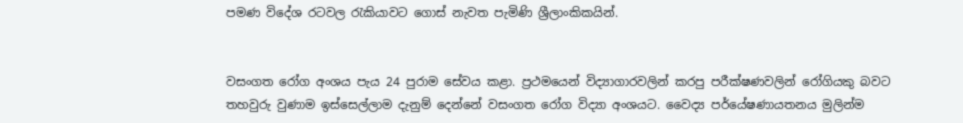පමණ විදේශ රටවල රැකියාවට ගොස් නැවත පැමිණි ශ්‍රීලාංකිකයින්.


වසංගත රෝග අංශය පැය 24 පුරාම සේවය කළා. ප්‍රථමයෙන් විද්‍යාගාරවලින් කරපු පරීක්ෂණවලින් රෝගියකු බවට තහවුරු වුණාම ඉස්සෙල්ලාම දැනුම් දෙන්නේ වසංගත රෝග විද්‍යා අංශයට. වෛද්‍ය පර්යේෂණායතනය මුලින්ම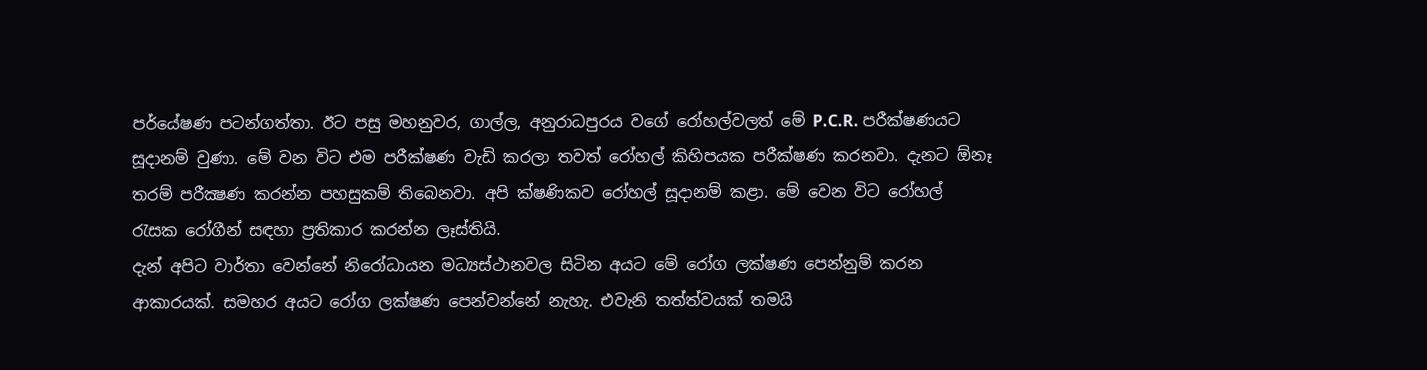පර්යේෂණ පටන්ගත්තා. ඊට පසු මහනුවර, ගාල්ල, අනුරාධපුරය වගේ රෝහල්වලත් මේ P.C.R. පරීක්ෂණයට සූදානම් වුණා. මේ වන විට එම පරීක්ෂණ වැඩි කරලා තවත් රෝහල් කිහිපයක පරීක්ෂණ කරනවා. දැනට ඕනෑ තරම් පරීක්‍ෂණ කරන්න පහසුකම් තිබෙනවා. අපි ක්ෂණිකව රෝහල් සූදානම් කළා. මේ වෙන විට රෝහල් රැසක රෝගීන් සඳහා ප්‍රතිකාර කරන්න ලෑස්තියි.
දැන් අපිට වාර්තා වෙන්නේ නිරෝධායන මධ්‍යස්ථානවල සිටින අයට මේ රෝග ලක්ෂණ පෙන්නුම් කරන ආකාරයක්. සමහර අයට රෝග ලක්ෂණ පෙන්වන්නේ නැහැ. එවැනි තත්ත්වයක් තමයි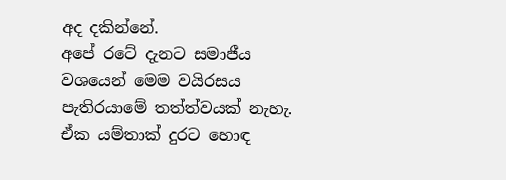අද දකින්නේ.
අපේ රටේ දැනට සමාජීය වශයෙන් මෙම වයිරසය පැතිරයාමේ තත්ත්වයක් නැහැ. ඒක යම්තාක් දුරට හොඳ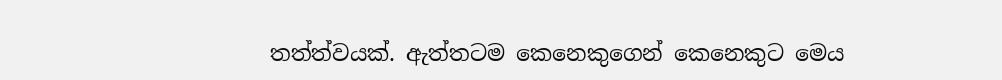තත්ත්වයක්. ඇත්තටම කෙනෙකුගෙන් කෙනෙකුට මෙය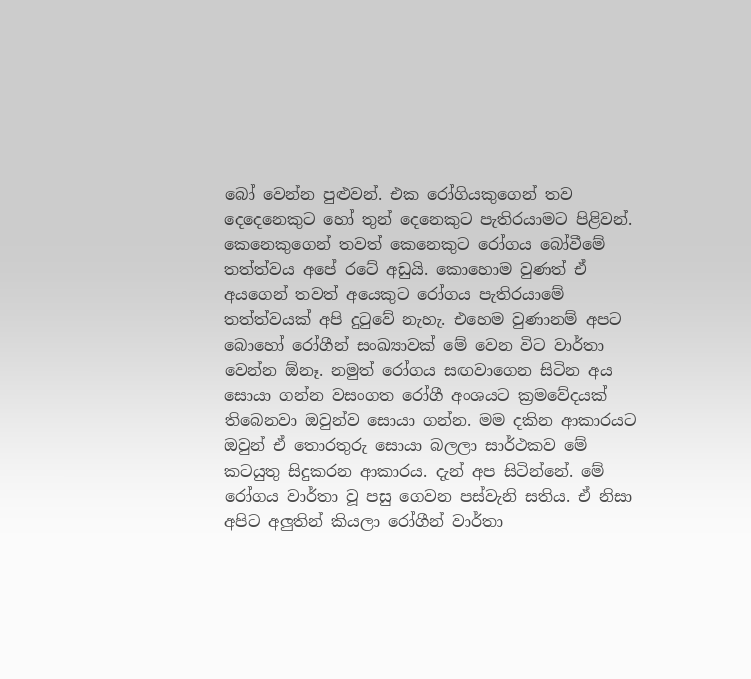බෝ වෙන්න පුළුවන්. එක රෝගියකුගෙන් තව දෙදෙනෙකුට හෝ තුන් දෙනෙකුට පැතිරයාමට පිළිවන්. කෙනෙකුගෙන් තවත් කෙනෙකුට රෝගය බෝවීමේ තත්ත්වය අපේ රටේ අඩුයි. කොහොම වුණත් ඒ අයගෙන් තවත් අයෙකුට රෝගය පැතිරයාමේ තත්ත්වයක් අපි දුටුවේ නැහැ. එහෙම වුණානම් අපට බොහෝ රෝගීන් සංඛ්‍යාවක් මේ වෙන විට වාර්තා වෙන්න ඕනෑ. නමුත් රෝගය සඟවාගෙන සිටින අය සොයා ගන්න වසංගත රෝගී අංශයට ක්‍රමවේදයක් තිබෙනවා ඔවුන්ව සොයා ගන්න. මම දකින ආකාරයට ඔවුන් ඒ තොරතුරු සොයා බලලා සාර්ථකව මේ කටයුතු සිදුකරන ආකාරය. දැන් අප සිටින්නේ. මේ රෝගය වාර්තා වූ පසු ගෙවන පස්වැනි සතිය. ඒ නිසා අපිට අලු‍තින් කියලා රෝගීන් වාර්තා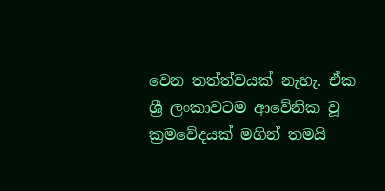වෙන තත්ත්වයක් නැහැ. ඒක ශ්‍රී ලංකාවටම ආවේනික වූ ක්‍රමවේදයක් මගින් තමයි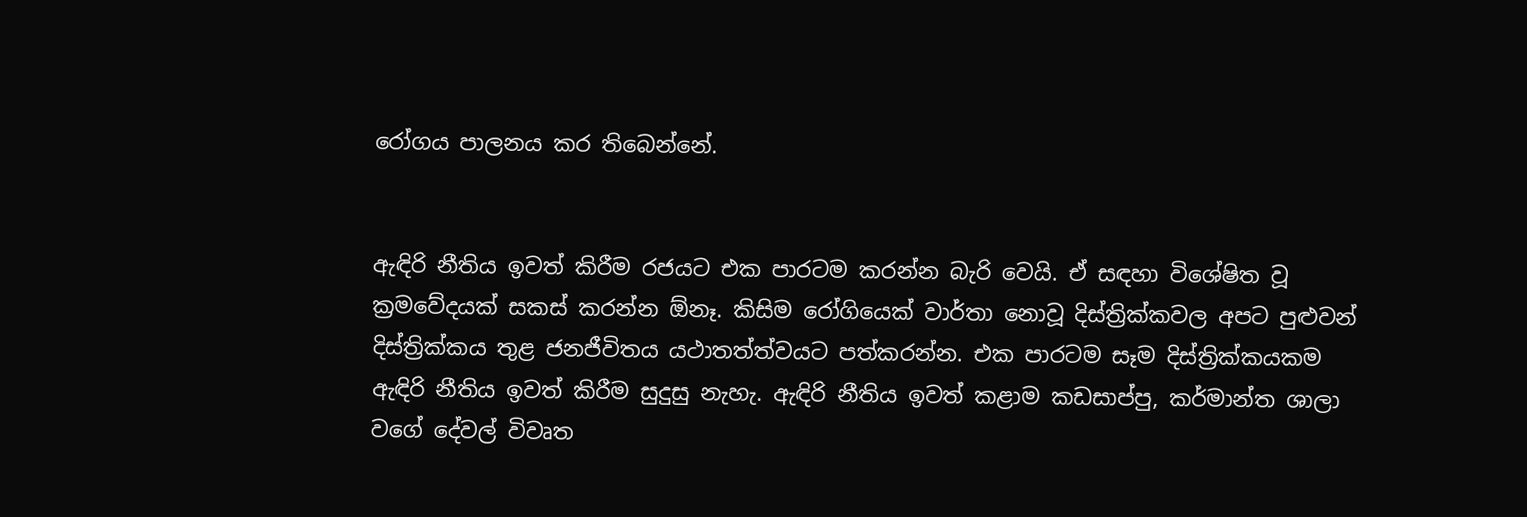රෝගය පාලනය කර තිබෙන්නේ.


ඇඳිරි නීතිය ඉවත් කිරීම රජයට එක පාරටම කරන්න බැරි වෙයි. ඒ සඳහා විශේෂිත වූ ක්‍රමවේදයක් සකස් කරන්න ඕනෑ. කිසිම රෝගියෙක් වාර්තා නොවූ දිස්ත්‍රික්කවල අපට පුළුවන් දිස්ත්‍රික්කය තුළ ජනජීවිතය යථාතත්ත්වයට පත්කරන්න. එක පාරටම සෑම දිස්ත්‍රික්කයකම ඇඳිරි නීතිය ඉවත් කිරීම සුදුසු නැහැ. ඇඳිරි නීතිය ඉවත් කළාම කඩසාප්පු, කර්මාන්ත ශාලා වගේ දේවල් විවෘත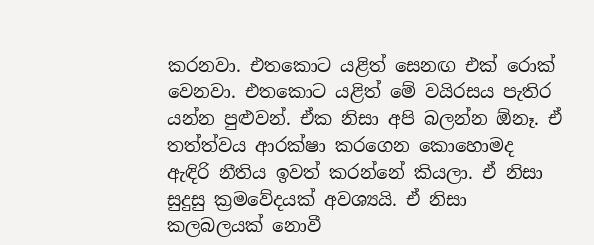කරනවා. එතකොට යළිත් සෙනඟ එක් රොක් වෙනවා. එතකොට යළිත් මේ වයිරසය පැතිර යන්න පුළුවන්. ඒක නිසා අපි බලන්න ඕනෑ. ඒ තත්ත්වය ආරක්ෂා කරගෙන කොහොමද ඇඳිරි නීතිය ඉවත් කරන්නේ කියලා. ඒ නිසා සුදුසු ක්‍රමවේදයක් අවශ්‍යයි. ඒ නිසා කලබලයක් නොවී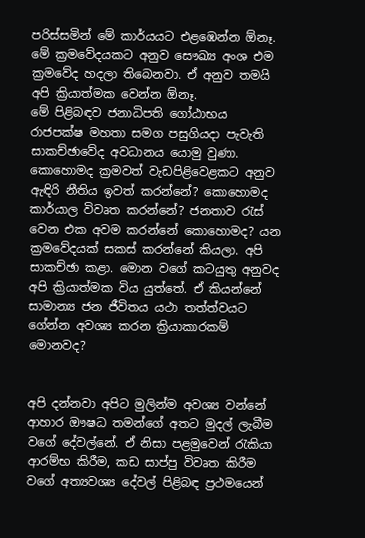පරිස්සමින් මේ කාර්යයට එළඹෙන්න ඕනෑ. මේ ක්‍රමවේදයකට අනුව සෞඛ්‍ය අංශ එම ක්‍රමවේද හදලා තිබෙනවා. ඒ අනුව තමයි අපි ක්‍රියාත්මක වෙන්න ඕනෑ.
මේ පිළිබඳව ජනාධිපති ගෝඨාභය රාජපක්ෂ මහතා සමග පසුගියදා පැවැති සාකච්ඡාවේද අවධානය යොමු වුණා. කොහොමද ක්‍රමවත් වැඩපිළිවෙළකට අනුව ඇඳිරි නීතිය ඉවත් කරන්නේ? කොහොමද කාර්යාල විවෘත කරන්නේ? ජනතාව රැස් වෙන එක අවම කරන්නේ කොහොමද? යන ක්‍රමවේදයක් සකස් කරන්නේ කියලා. අපි සාකච්ඡා කළා. මොන වගේ කටයුතු අනුවද අපි ක්‍රියාත්මක විය යුත්තේ. ඒ කියන්නේ සාමාන්‍ය ජන ජීවිතය යථා තත්ත්වයට ගේන්න අවශ්‍ය කරන ක්‍රියාකාරකම් මොනවද?


අපි දන්නවා අපිට මුලින්ම අවශ්‍ය වන්නේ ආහාර ඖෂධ තමන්ගේ අතට මුදල් ලැබීම වගේ දේවල්නේ. ඒ නිසා පළමුවෙන් රැකියා ආරම්භ කිරීම, කඩ සාප්පු විවෘත කිරීම වගේ අත්‍යවශ්‍ය දේවල් පිළිබඳ ප්‍රථමයෙන්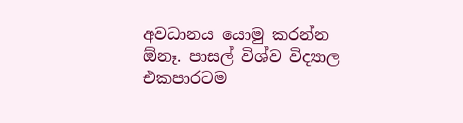අවධානය යොමු කරන්න ඕනෑ. පාසල් විශ්ව විද්‍යාල එකපාරටම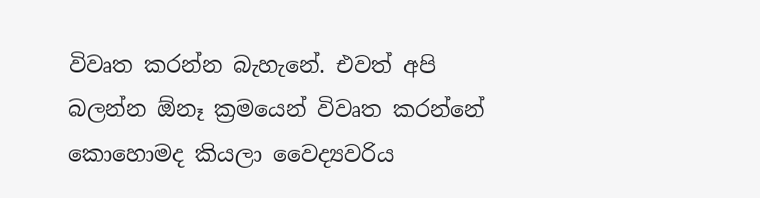විවෘත කරන්න බැහැනේ. එවත් අපි බලන්න ඕනෑ ක්‍රමයෙන් විවෘත කරන්නේ කොහොමද කියලා වෛද්‍යවරිය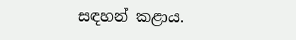සඳහන් කළාය.